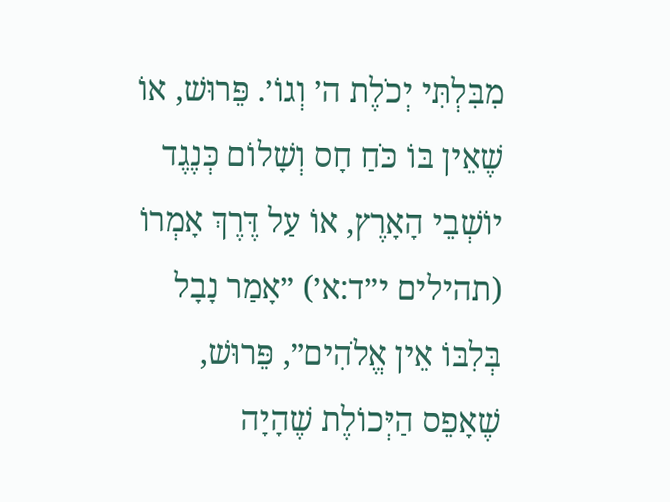מִבִּלְתִּי יְכֹלֶת ה׳ וְגוֹ׳. פֵּרוּשׁ, אוֹ שֶׁאֵין בּוֹ כֹּחַ חָס וְשָׁלוֹם כְּנֶגֶד יוֹשְׁבֵי הָאָרֶץ, אוֹ עַל דֶּרֶךְ אָמְרוֹ (תהילים י״ד:א׳) ״אָמַר נָבָל בְּלִבּוֹ אֵין אֱלֹהִים״, פֵּרוּשׁ, שֶׁאָפֵס הַיְּכוֹלֶת שֶׁהָיָה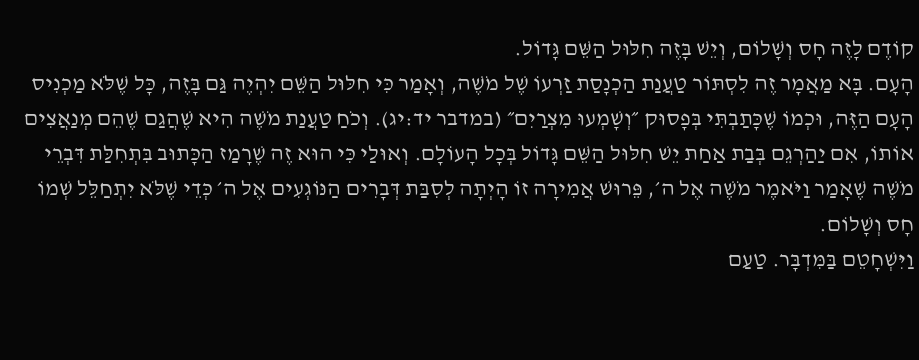קוֹדֶם לָזֶה חָס וְשָׁלוֹם, וְיֵשׁ בָּזֶה חִלּוּל הַשֵּׁם גָּדוֹל.
הָעָם. בָּא מַאֲמָר זֶה לִסְתּוֹר טַעֲנַת הַכְנָסַת זַרְעוֹ שֶׁל מֹשֶׁה, וְאָמַר כִּי חִלּוּל הַשֵּׁם יִהְיֶה גַּם בָּזֶה, כָּל שֶׁלֹּא מַכְנִיס הָעָם הַזֶּה, וּכְמוֹ שֶׁכָּתַבְתִּי בְּפָסוּק ״וְשָׁמְעוּ מִצְרַיִם״ (במדבר יד:יג). וְכֹחַ טַעֲנַת מֹשֶׁה הִיא שֶׁהֲגַם שֶׁהֵם מְנַאֲצִים אוֹתוֹ, אִם יַהַרְגֵם בְּבַת אַחַת יֵשׁ חִלּוּל הַשֵּׁם גָּדוֹל בְּכָל הָעוֹלָם. וְאוּלַי כִּי הוּא זֶה שֶׁרָמַז הַכָּתוּב בִּתְחִלַּת דִּבְרֵי מֹשֶׁה שֶׁאָמַר וַיֹּאמֶר מֹשֶׁה אֶל ה׳, פֵּרוּשׁ אֲמִירָה זוֹ הָיְתָה לְסִבַּת דְּבָרִים הַנּוֹגְעִים אֶל ה׳ כְּדֵי שֶׁלֹּא יִתְחַלֵּל שְׁמוֹ חָס וְשָׁלוֹם.
וַיִּשְׁחָטֵם בַּמִּדְבָּר. טַעַם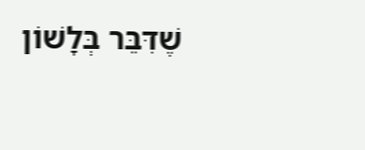שֶׁדִּבֵּר בְּלָשׁוֹן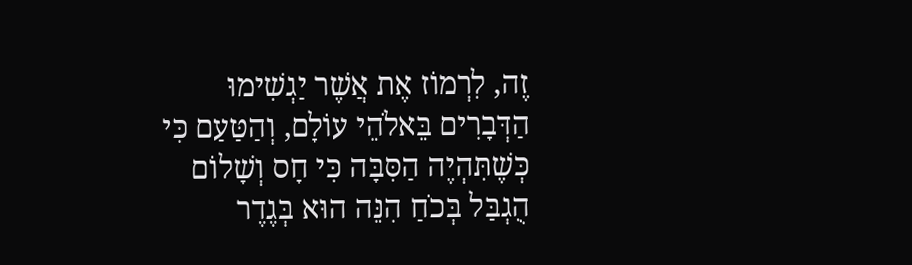זֶה, לִרְמוֹז אֶת אֲשֶׁר יַגְשִׁימוּ הַדְּבָרִים בֵּאלֹהֵי עוֹלָם, וְהַטַּעַם כִּי כְּשֶׁתִּהְיֶה הַסִּבָּה כִּי חָס וְשָׁלוֹם הֻגְבַּל בְּכֹחַ הִנֵּה הוּא בְּגֶדֶר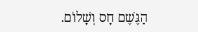הַגֶּשֶׁם חָס וְשָׁלוֹם.